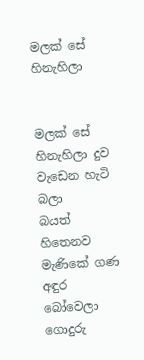මලක් සේ හිනැහිලා


මලක් සේ හිනැහිලා දුව වැඩෙන හැටි බලා
බයත් හිතෙනව මැණිකේ ගණ අඳුර බෝවෙලා
ගොදුරු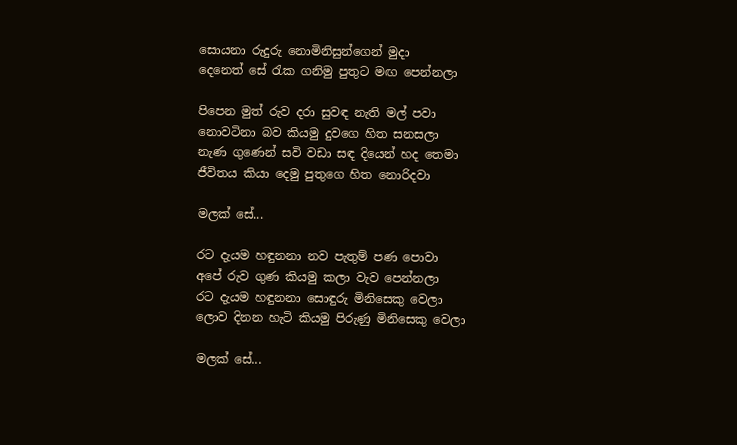සොයනා රුදුරු නොමිනිසුන්ගෙන් මුදා
දෙනෙත් සේ රැක ගනිමු පුතුට මඟ පෙන්නලා

පිපෙන මුත් රුව දරා සුවඳ නැති මල් පවා
නොවටිනා බව කියමු දුවගෙ හිත සනසලා
නැණ ගුණෙන් සවි වඩා සඳ දියෙන් හද තෙමා
ජීවිතය කියා දෙමු පුතුගෙ හිත නොරිදවා

මලක් සේ...

රට දැයම හඳුනනා නව පැතුම් පණ පොවා
අපේ රුව ගුණ කියමු කලා වැව පෙන්නලා
රට දැයම හඳුනනා සොඳුරු මිනිසෙකු වෙලා
ලොව දිනන හැටි කියමු පිරුණු මිනිසෙකු වෙලා

මලක් සේ...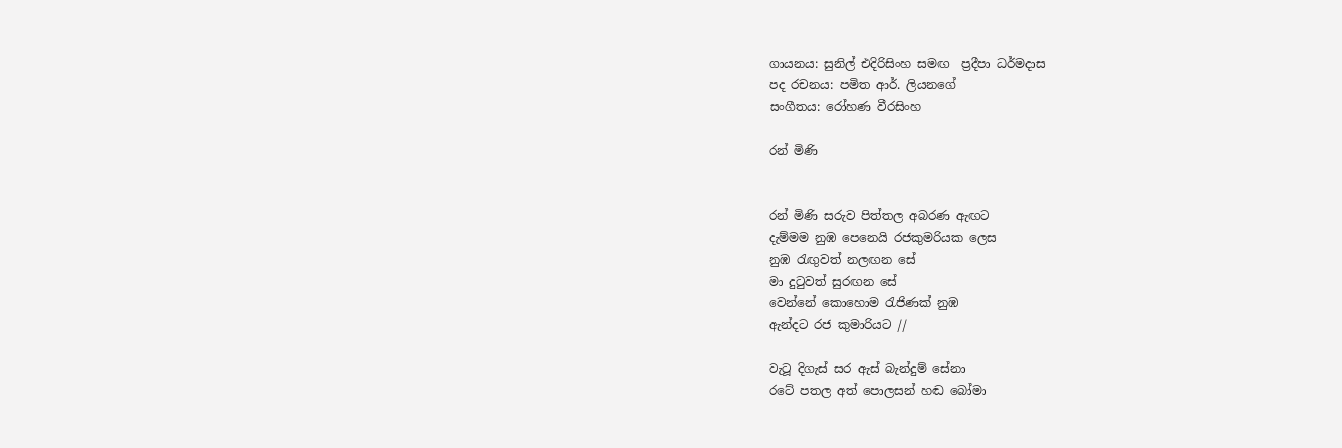ගායනය: සුනිල් එදිරිසිංහ සමඟ  ප්‍රදීපා ධර්මදාස
පද රචනය: පමිත ආර්. ලියනගේ
සංගීතය: රෝහණ වීරසිංහ

රන් මිණි


රන් මිණි සරුව පිත්තල අබරණ ඇඟට
දැම්මම නුඹ පෙනෙයි රජකුමරියක ලෙස
නුඹ රැඟුවත් නලඟන සේ
මා දුටුවත් සුරඟන සේ
වෙන්නේ කොහොම රැජිණක් නුඹ
ඇන්දට රජ කුමාරියට //

වැටූ දිගැස් සර ඇස් බැන්දුම් සේනා
රටේ පතල අත් පොලසන් හඬ බෝමා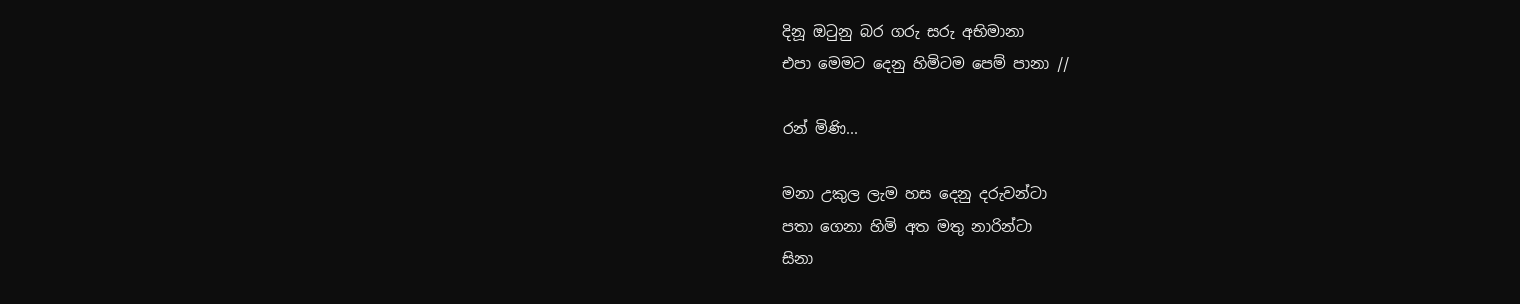දිනූ ඔටුනු බර ගරු සරු අභිමානා
එපා මෙමට දෙනු හිමිටම පෙම් පානා //

රන් මිණි...

මනා උකුල ලැම හස දෙනු දරුවන්ටා
පතා ගෙනා හිමි අත මතු නාරින්ටා
සිනා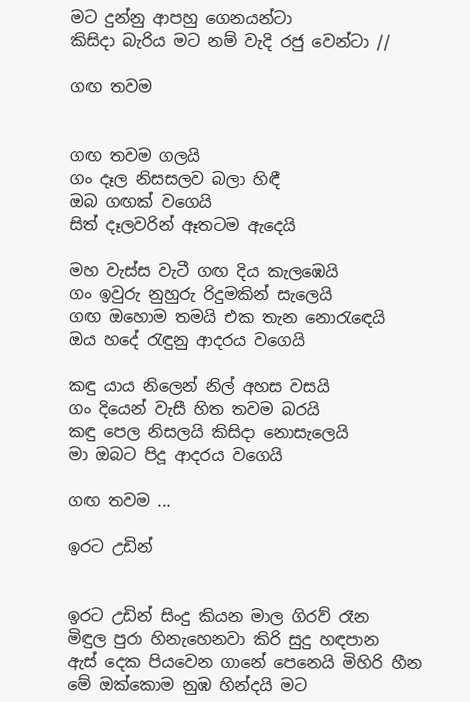මට දුන්නු ආපහු ගෙනයන්ටා
කිසිදා බැරිය මට නම් වැදි රජු වෙන්ටා //

ගඟ තවම


ගඟ තවම ගලයි
ගං දෑල නිසසලව බලා හිඳී
ඔබ ගඟක් වගෙයි
සිත් දෑලවරින් ඈතටම ඇදෙයි

මහ වැස්ස වැටී ගඟ දිය කැලඹෙයි
ගං ඉවුරු නුහුරු රිදුමකින් සැලෙයි
ගඟ ඔහොම තමයි එක තැන නොරැඳෙයි
ඔය හදේ රැඳුනු ආදරය වගෙයි

කඳු යාය නිලෙන් නිල් අහස වසයි
ගං දියෙන් වැසී හිත තවම බරයි
කඳු පෙල නිසලයි කිසිදා නොසැලෙයි
මා ඔබට පිදූ ආදරය වගෙයි

ගඟ තවම ...

ඉරට උඩින්


ඉරට උඩින් සිංදු කියන මාල ගිරව් රෑන
මිඳුල පුරා හිනැහෙනවා කිරි සුදු හඳපාන
ඇස් දෙක පියවෙන ගානේ පෙනෙයි මිහිරි හීන
මේ ඔක්කොම නුඹ හින්දයි මට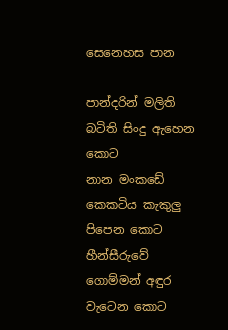සෙනෙහස පාන

පාන්දරින් මලිති බටිති සිංදු ඇහෙන කොට
නාන මංකඩේ කෙකටිය කැකුලු පිපෙන කොට
හීන්සීරුවේ ගොම්මන් අඳුර වැටෙන කොට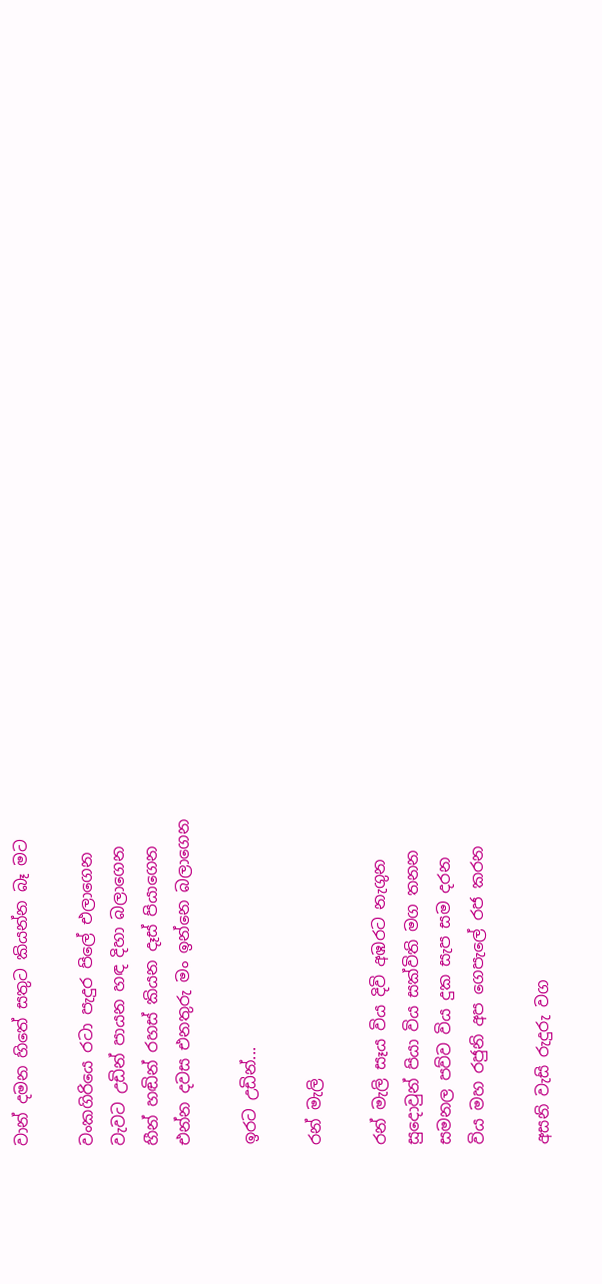වාන් දමන හිතේ සතුට කියන්න බෑ මට

වංකගිරියෙ රටා පැදුර පිලේ එලාගෙන
වැවට උඩින් පායන හඳ දිහා බලාගෙන
හීන් හඬින් රහස් කියන දෑස් පියාගෙන
එන්න දවස එනතුරු මං ඉන්නෙ බලාගෙන

ඉරට උඩින්...

රන් මැලි

රන් මැලි සෑය විය දිවි අඹරට නැගුන
සුදොවුන් පියා විය සක්විති මග තනන
සමනල පව්ව විය දුක සැප සම දරන
විය මහ රජුනි අප ගෙපැලේ රජ කරන

අසනි වැසි රුදුරු වග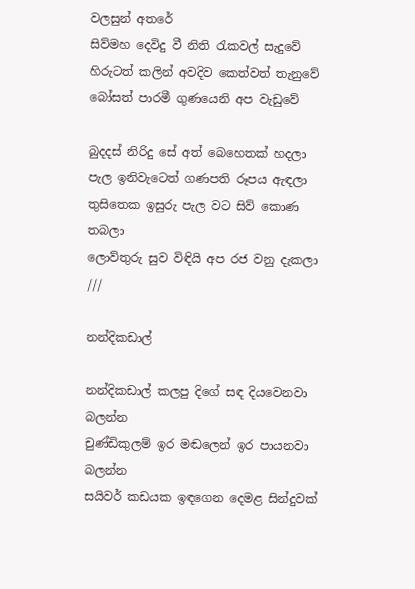වලසුන් අතරේ
සිව්මහ දෙවිදු වී නිති ‍රැකවල් සැදුවේ
හිරුටත් කලින් අවදිව කෙත්වත් තැනුවේ
බෝසත් පාරමී ගුණයෙනි අප වැඩුවේ

බුදදස් නිරිදු සේ අත් බෙහෙතක් හදලා
පැල ඉනිවැටෙත් ගණපති රූපය ඇඳලා
තුසිතෙක ඉසුරු පැල වට සිව් කොණ තබලා
ලොව්තුරු සුව විඳියි අප රජ වනු දැකලා ///

නන්දිකඩාල්

නන්දිකඩාල් කලපු දිගේ සඳ දියවෙනවා බලන්න
චුණ්ඩිකුලම් ඉර මඬලෙන් ඉර පායනවා බලන්න
සයිවර් කඩයක ඉඳගෙන දෙමළ සින්දුවක්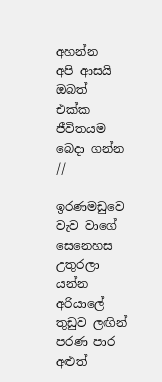අහන්න
අපි ආසයි ඔබත් එක්ක ජීවිතයම බෙදා ගන්න //

ඉරණමඩුවෙ වැව වාගේ සෙනෙහස උතුරලා යන්න
අරියාලේ තුඩුව ලඟින් පරණ පාර අළුත්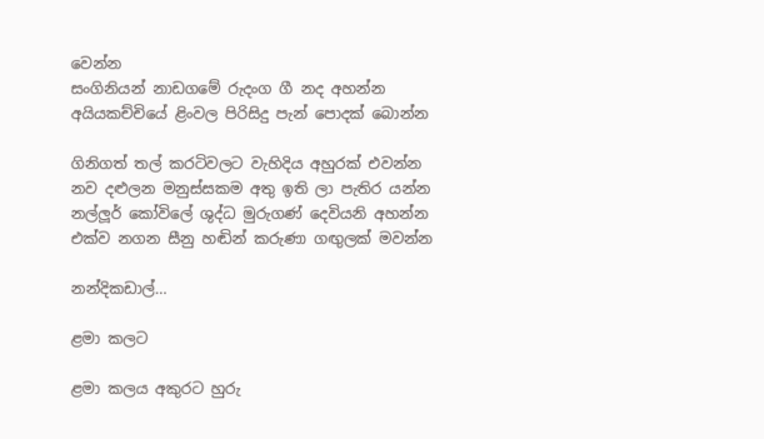වෙන්න
සංගිනියන් නාඩගමේ රුදංග ගී නද අහන්න
අයියකච්චියේ ළිංවල පිරිසිදු පැන් පොදක් බොන්න

ගිනිගත් තල් කරටිවලට වැහිදිය අහුරක් එවන්න
නව දළුලන මනුස්සකම අතු ඉති ලා පැතිර යන්න
නල්ලූර් කෝවිලේ ශුද්ධ මුරුගණ් දෙවියනි අහන්න
එක්ව නගන සීනු හඬින් කරුණා ගඟුලක් මවන්න

නන්දිකඩාල්...

ළමා කලට

ළමා කලය අකුරට හුරු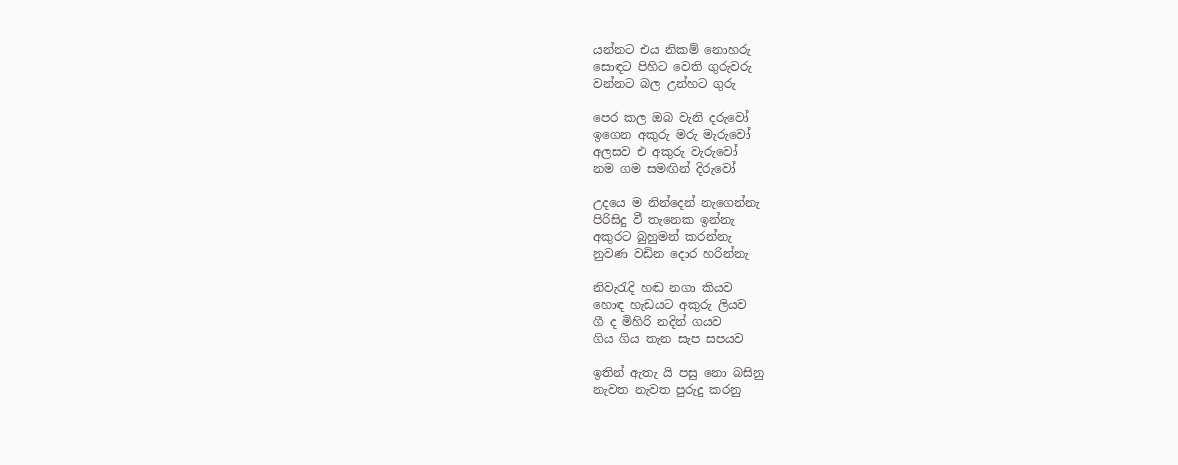යන්නට එය නිකම් නොහරු
සොඳට පිහිට වෙති ගුරුවරු
වන්නට බල උන්හට ගුරු

පෙර කල ඔබ වැනි දරුවෝ
ඉගෙන අකුරු මරු මැරුවෝ
අලසව එ අකුරු වැරුවෝ
නම ගම සමඟින් දිරුවෝ

උදයෙ ම නින්දෙන් නැගෙන්නැ
පිරිසිදු වී තැනෙක ඉන්නැ
අකුරට බුහුමන් කරන්නැ
නුවණ වඩින දොර හරින්නැ

නිවැරැදි හඬ නගා කියව
හොඳ හැඩයට අකුරු ලියව
ගී ද මිහිරි නදින් ගයව
ගිය ගිය තැන සැප සපයව

ඉතින් ඇතැ යි පසු නො බසිනු
නැවත නැවත පුරුදු කරනු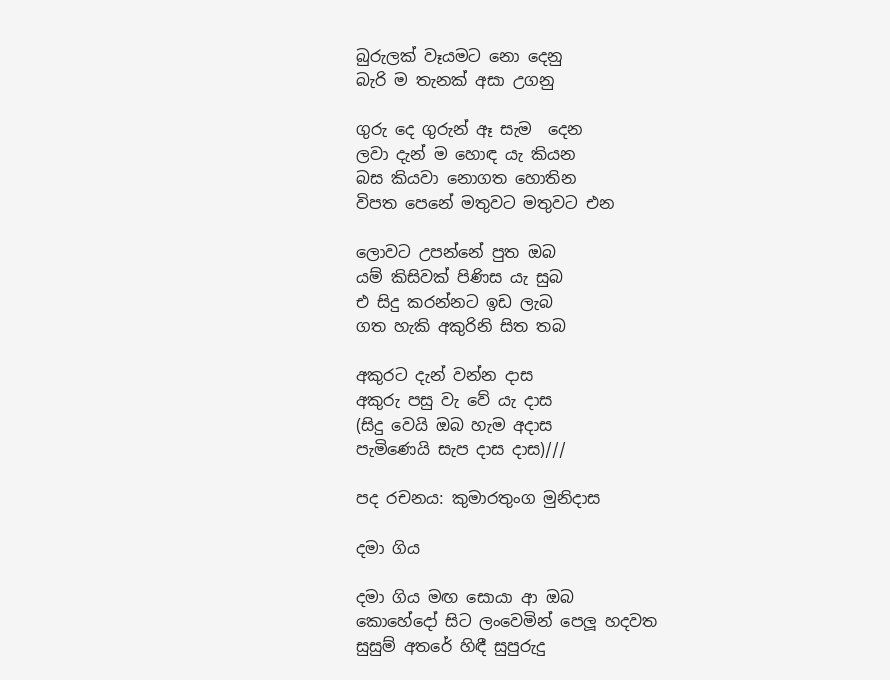බුරුලක් වෑයමට නො දෙනු
බැරි ම තැනක් අසා උගනු

ගුරු දෙ ගුරුන් ඈ සැම ‍ දෙන
ලවා දැන් ම හොඳ යැ කියන
බස කියවා නොගත හොතින
විපත පෙනේ මතුවට මතුවට එන

ලොවට උපන්නේ පුත ඔබ
යම් කිසිවක් පිණිස යැ සුබ
එ සිදු කරන්නට ඉඩ ලැබ
ගත හැකි අකුරිනි සිත තබ

අකුරට දැන් වන්න දාස
අකුරු පසු වැ වේ යැ දාස
(සිදු වෙයි ඔබ හැම අදාස
පැමිණෙයි සැප දාස දාස)///

පද රචනය: කුමාරතුංග මුනිදාස

දමා ගිය

දමා ගිය මඟ සොයා ආ ඔබ
කොහේදෝ සිට ලංවෙමින් පෙලූ හදවත
සුසුම් අතරේ හිඳී සුපුරුදු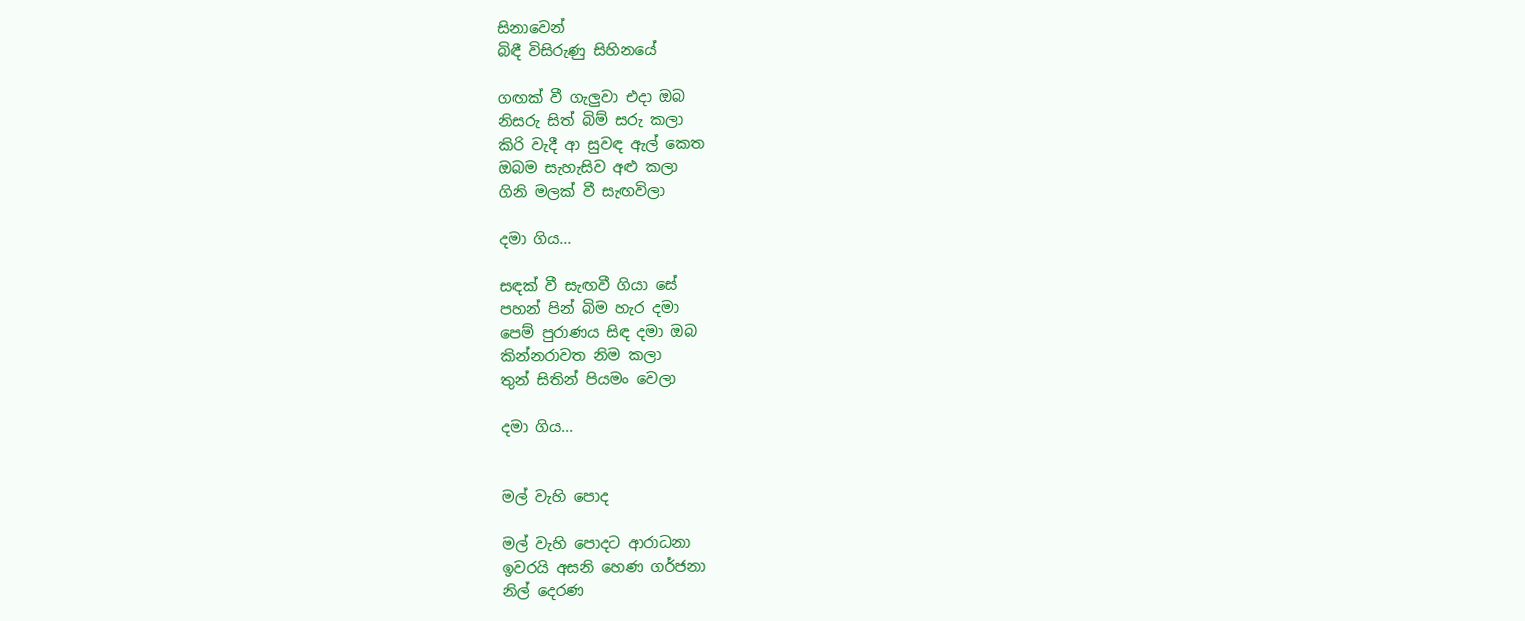සිනාවෙන්
බිඳී විසිරුණු සිහිනයේ

ගඟක් වී ගැලුවා එදා ඔබ
නිසරු සිත් බිම් සරු කලා
කිරි වැදී ආ සුවඳ ඇල් කෙත
ඔබම සැහැසිව අළු කලා
ගිනි මලක් වී සැඟවිලා

දමා ගිය...

සඳක් වී සැඟවී ගියා සේ
පහන් පින් බිම හැර දමා
පෙම් පුරාණය සිඳ දමා ඔබ
කින්නරාවත නිම කලා
තුන් සිතින් පියමං වෙලා

දමා ගිය...


මල් වැහි පොද

මල් වැහි පොදට ආරාධනා
ඉවරයි අසනි හෙණ ගර්ජනා
නිල් දෙරණ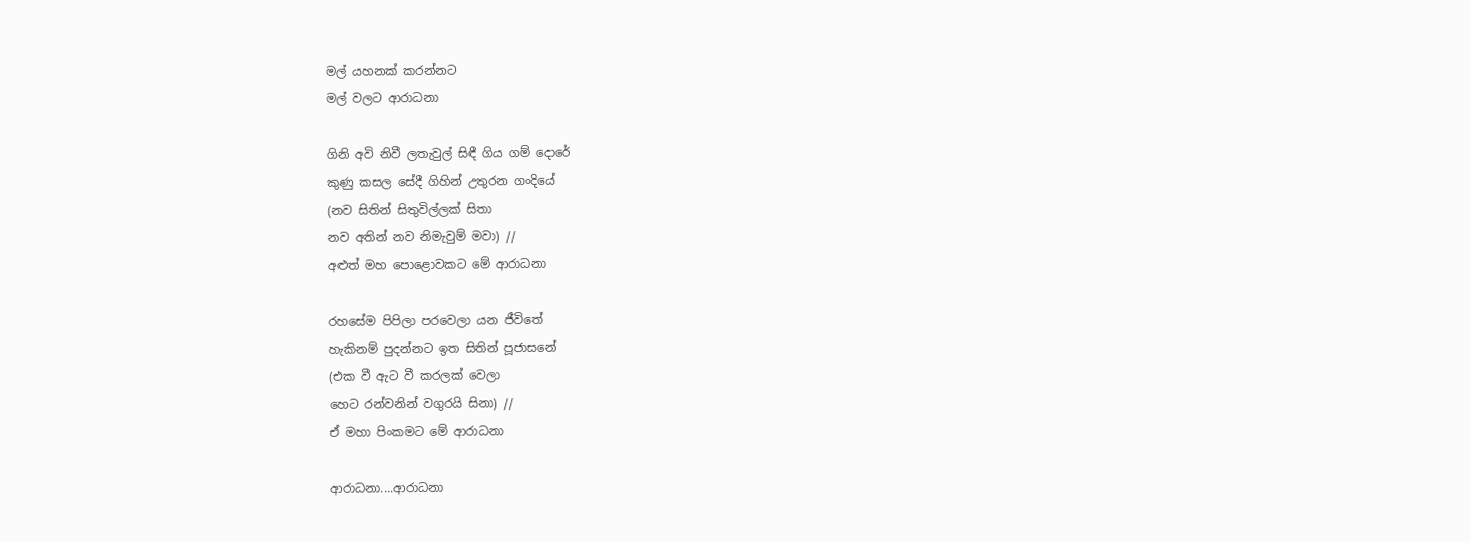මල් යහනක් කරන්නට
මල් වලට ආරාධනා

ගිනි අවි නිවී ලතැවුල් සිඳී ගිය ගම් දොරේ
කුණු කසල සේදී ගිහින් උතුරන ගංදියේ
(නව සිතින් සිතුවිල්ලක් සිතා
නව අතින් නව නිමැවුම් මවා) //
අළුත් මහ පොළොවකට මේ ආරාධනා

රහසේම පිපිලා පරවෙලා යන ජීවිතේ
හැකිනම් පුදන්නට ඉත සිතින් පූජාසනේ
(එක වී ඇට වී කරලක් වෙලා
හෙට රන්වනින් වගුරයි සිනා) //
ඒ මහා පිංකමට මේ ආරාධනා

ආරාධනා....ආරාධනා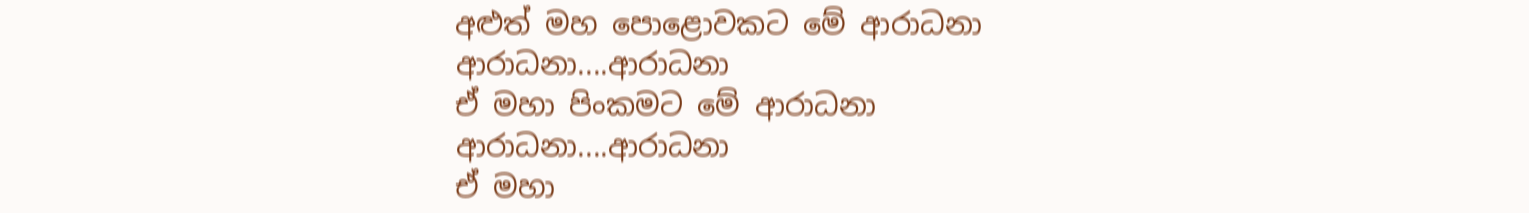අළුත් මහ පොළොවකට මේ ආරාධනා
ආරාධනා....ආරාධනා
ඒ මහා පිංකමට මේ ආරාධනා
ආරාධනා....ආරාධනා
ඒ මහා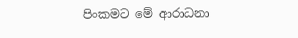පිංකමට මේ ආරාධනා